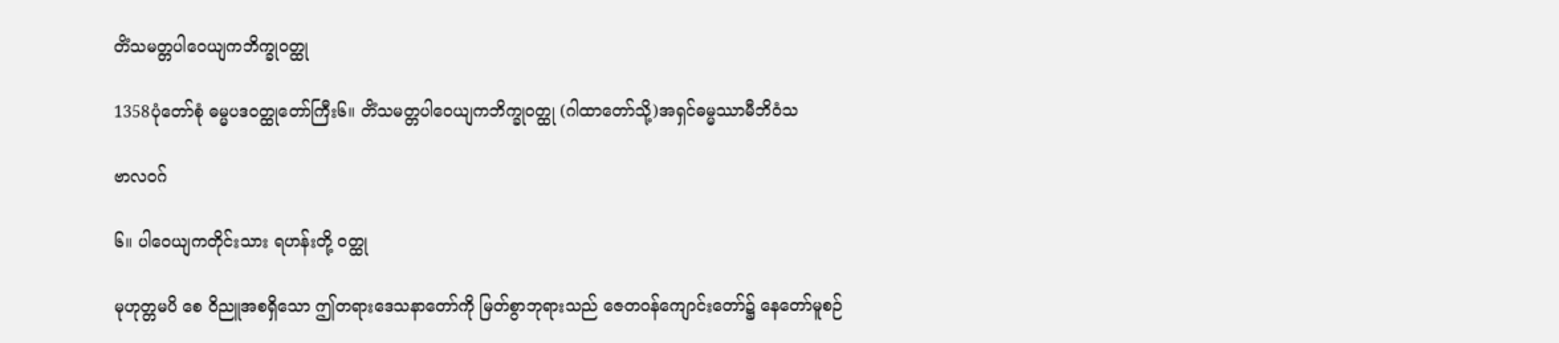တိံသမတ္တပါဝေယျကဘိက္ခုဝတ္ထု

1358ပုံတော်စုံ ဓမ္မပဒဝတ္ထုတော်ကြီး၆။ တိံသမတ္တပါဝေယျကဘိက္ခုဝတ္ထု (ဂါထာတော်သို့)အရှင်ဓမ္မဿာမီဘိဝံသ

ဗာလဝဂ်

၆။ ပါဝေယျကတိုင်းသား ရဟန်းတို့ ဝတ္ထု

မုဟုတ္တမပိ စေ ဝိညူအစရှိသော ဤတရားဒေသနာတော်ကို မြတ်စွာဘုရားသည် ဇေတဝန်ကျောင်းတော်၌ နေတော်မူစဉ်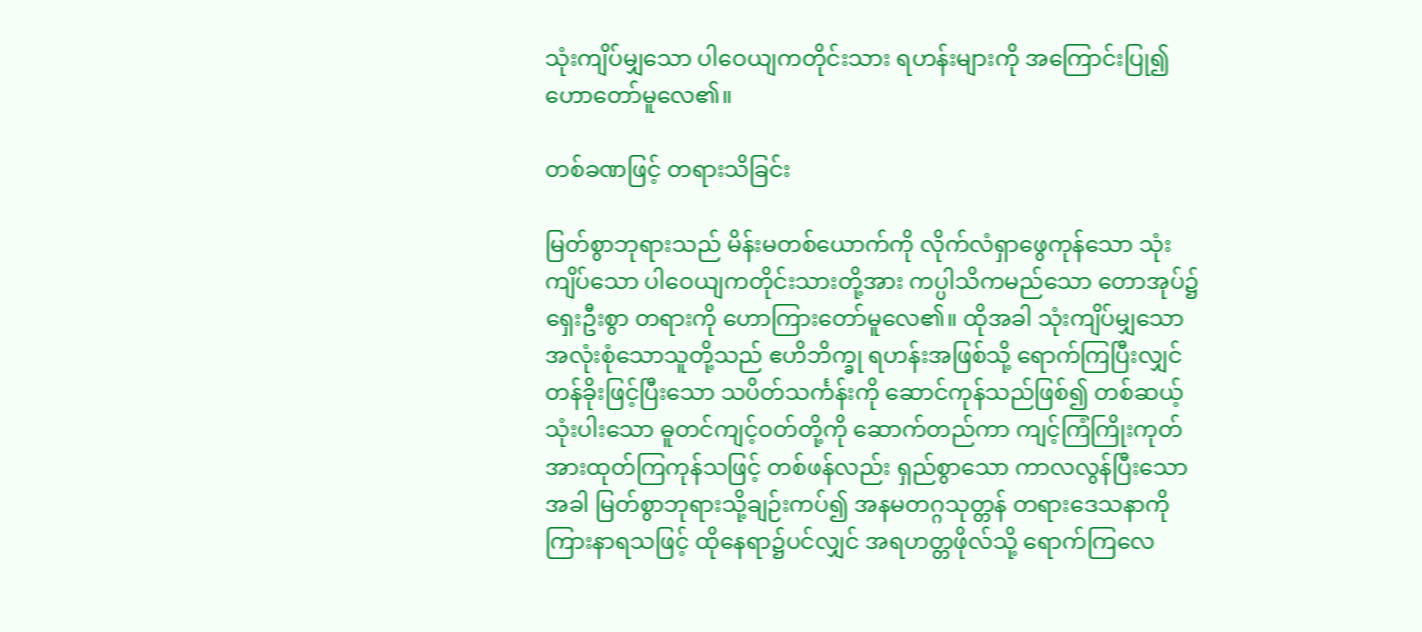သုံးကျိပ်မျှသော ပါဝေယျကတိုင်းသား ရဟန်းများကို အကြောင်းပြု၍ ဟောတော်မူလေ၏။

တစ်ခဏဖြင့် တရားသိခြင်း

မြတ်စွာဘုရားသည် မိန်းမတစ်ယောက်ကို လိုက်လံရှာဖွေကုန်သော သုံးကျိပ်သော ပါဝေယျကတိုင်းသားတို့အား ကပ္ပါသိကမည်သော တောအုပ်၌ ရှေးဦးစွာ တရားကို ဟောကြားတော်မူလေ၏။ ထိုအခါ သုံးကျိပ်မျှသော အလုံးစုံသောသူတို့သည် ဧဟိဘိက္ခု ရဟန်းအဖြစ်သို့ ရောက်ကြပြီးလျှင် တန်ခိုးဖြင့်ပြီးသော သပိတ်သင်္ကန်းကို ဆောင်ကုန်သည်ဖြစ်၍ တစ်ဆယ့်သုံးပါးသော ဓူတင်ကျင့်ဝတ်တို့ကို ဆောက်တည်ကာ ကျင့်ကြံကြိုးကုတ် အားထုတ်ကြကုန်သဖြင့် တစ်ဖန်လည်း ရှည်စွာသော ကာလလွန်ပြီးသောအခါ မြတ်စွာဘုရားသို့ချဉ်းကပ်၍ အနမတဂ္ဂသုတ္တန် တရားဒေသနာကို ကြားနာရသဖြင့် ထိုနေရာ၌ပင်လျှင် အရဟတ္တဖိုလ်သို့ ရောက်ကြလေ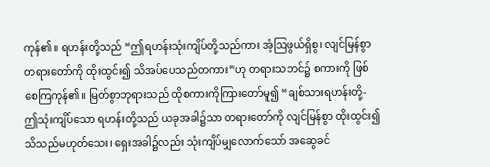ကုန်၏။ ရဟန်းတို့သည် “ဤရဟန်းသုံးကျိပ်တို့သည်ကား အံ့ဩဖွယ်ရှိစွ၊ လျင်မြန်စွာ တရားတော်ကို ထိုးထွင်း၍ သိအပ်ပေသည်တကား”ဟု တရားသဘင်၌ စကားကို ဖြစ်စေကြကုန်၏။ မြတ်စွာဘုရားသည် ထိုစကားကိုကြားတော်မူ၍ “ချစ်သားရဟန်းတို့- ဤသုံးကျိပ်သော ရဟန်းတို့သည် ယခုအခါ၌သာ တရားတော်ကို လျင်မြန်စွာ ထိုးထွင်း၍ သိသည်မဟုတ်သေး၊ ရှေးအခါ၌လည်း သုံးကျိပ်မျှလောက်သော် အဆွေခင်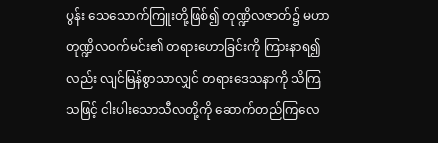ပွန်း သေသောက်ကြူးတို့ဖြစ်၍ တုဏ္ဍိလဇာတ်၌ မဟာတုဏ္ဍိလဝက်မင်း၏ တရားဟောခြင်းကို ကြားနာရ၍လည်း လျင်မြန်စွာသာလျှင် တရားဒေသနာကို သိကြသဖြင့် ငါးပါးသောသီလတို့ကို ဆောက်တည်ကြလေ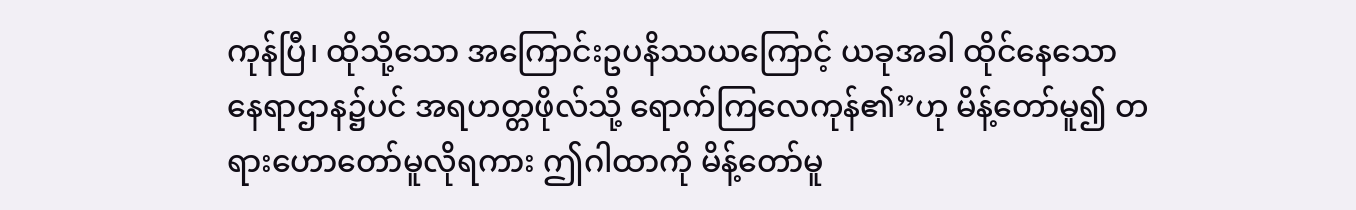ကုန်ပြီ၊ ထိုသို့သော အကြောင်းဥပနိဿယကြောင့် ယခုအခါ ထိုင်နေသော နေရာဌာန၌ပင် အရဟတ္တဖိုလ်သို့ ရောက်ကြလေကုန်၏”ဟု မိန့်တော်မူ၍ တရားဟောတော်မူလိုရကား ဤဂါထာကို မိန့်တော်မူ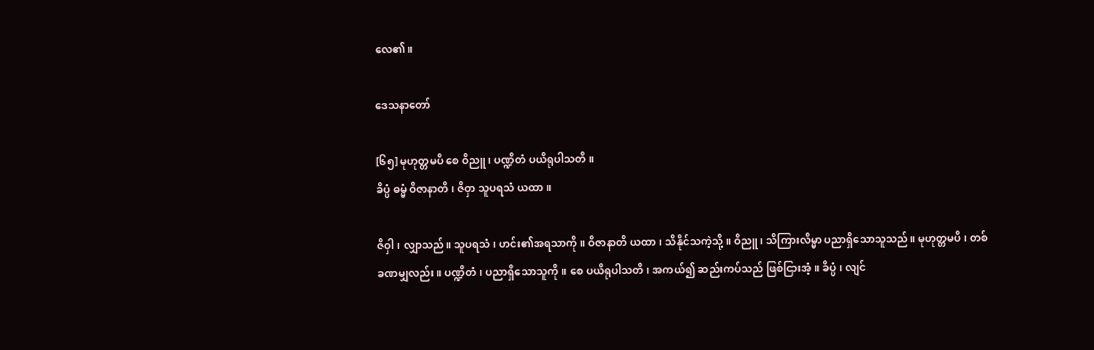လေ၏။

ဒေသနာတော်

[၆၅] မုဟုတ္တမပိ စေ ဝိညူ၊ ပဏ္ဍိတံ ပယိရုပါသတိ။
ခိပ္ပံ ဓမ္မံ ဝိဇာနာတိ၊ ဇိဝှာ သူပရသံ ယထာ။

ဇိဝှါ၊ လျှာသည်။ သူပရသံ၊ ဟင်း၏အရသာကို။ ဝိဇာနာတိ ယထာ၊ သိနိုင်သကဲ့သို့။ ဝိညူ၊ သိကြားလိမ္မာ ပညာရှိသောသူသည်။ မုဟုတ္တမပိ၊ တစ်ခဏမျှလည်း။ ပဏ္ဍိတံ၊ ပညာရှိသောသူကို။ စေ ပယိရုပါသတိ၊ အကယ်၍ ဆည်းကပ်သည် ဖြစ်ငြားအံ့။ ခိပ္ပံ၊ လျင်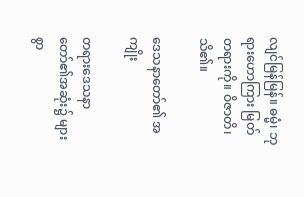လျင်မြန်မြန်။ ဓမ္မံ၊ ဘုရားဟောကြား မြတ်တရားကို။ ဝိဇာတိ၊ သိ၏။

ဒေသနာတော်၏ အကျိုး

တရားဒေသနာတော်၏အဆုံး၌ များစွာ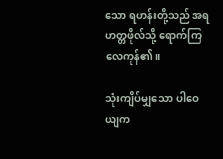သော ရဟန်းတို့သည် အရဟတ္တဖိုလ်သို့ ရောက်ကြလေကုန်၏။

သုံးကျိပ်မျှသော ပါဝေယျက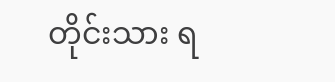တိုင်းသား ရ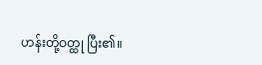ဟန်းတို့ဝတ္ထု ပြီး၏။